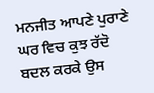ਮਨਜੀਤ ਆਪਣੇ ਪੁਰਾਣੇ ਘਰ ਵਿਚ ਕੁਝ ਰੱਦੋ ਬਦਲ ਕਰਕੇ ਉਸ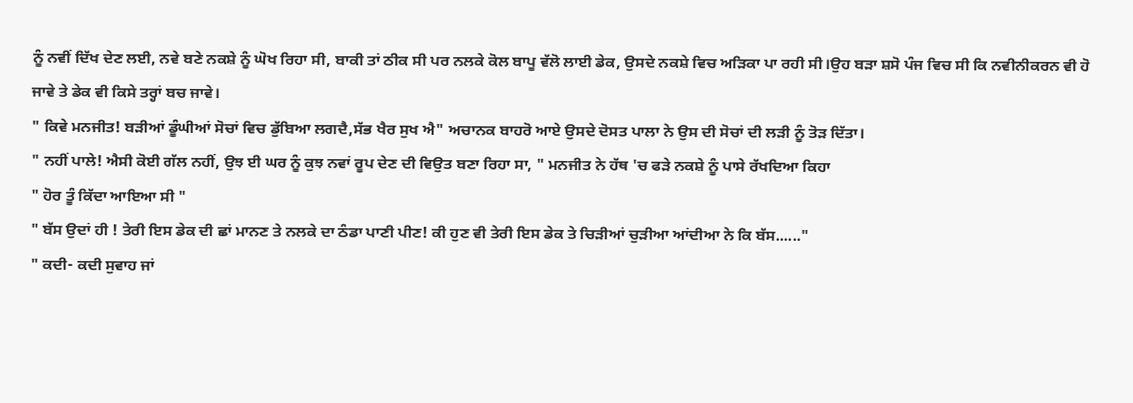ਨੂੰ ਨਵੀਂ ਦਿੱਖ ਦੇਣ ਲਈ, ਨਵੇ ਬਣੇ ਨਕਸ਼ੇ ਨੂੰ ਘੋਖ ਰਿਹਾ ਸੀ, ਬਾਕੀ ਤਾਂ ਠੀਕ ਸੀ ਪਰ ਨਲਕੇ ਕੋਲ ਬਾਪੂ ਵੱਲੋ ਲਾਈ ਡੇਕ, ਉਸਦੇ ਨਕਸ਼ੇ ਵਿਚ ਅੜਿਕਾ ਪਾ ਰਹੀ ਸੀ।ਉਹ ਬੜਾ ਸ਼ਸੋ ਪੰਜ ਵਿਚ ਸੀ ਕਿ ਨਵੀਨੀਕਰਨ ਵੀ ਹੋ ਜਾਵੇ ਤੇ ਡੇਕ ਵੀ ਕਿਸੇ ਤਰ੍ਹਾਂ ਬਚ ਜਾਵੇ।
" ਕਿਵੇ ਮਨਜੀਤ! ਬੜੀਆਂ ਡੂੰਘੀਆਂ ਸੋਚਾਂ ਵਿਚ ਡੁੱਬਿਆ ਲਗਦੈ,ਸੱਭ ਖੈਰ ਸੁਖ ਐ" ਅਚਾਨਕ ਬਾਹਰੋ ਆਏ ਉਸਦੇ ਦੋਸਤ ਪਾਲਾ ਨੇ ਉਸ ਦੀ ਸੋਚਾਂ ਦੀ ਲੜੀ ਨੂੰ ਤੋੜ ਦਿੱਤਾ।
" ਨਹੀਂ ਪਾਲੇ! ਐਸੀ ਕੋਈ ਗੱਲ ਨਹੀਂ, ਉਝ ਈ ਘਰ ਨੂੰ ਕੁਝ ਨਵਾਂ ਰੂਪ ਦੇਣ ਦੀ ਵਿਉਤ ਬਣਾ ਰਿਹਾ ਸਾ, " ਮਨਜੀਤ ਨੇ ਹੱਥ 'ਚ ਫੜੇ ਨਕਸ਼ੇ ਨੂੰ ਪਾਸੇ ਰੱਖਦਿਆ ਕਿਹਾ
" ਹੋਰ ਤੂੰ ਕਿੱਦਾ ਆਇਆ ਸੀ "
" ਬੱਸ ਉਦਾਂ ਹੀ ! ਤੇਰੀ ਇਸ ਡੇਕ ਦੀ ਛਾਂ ਮਾਨਣ ਤੇ ਨਲਕੇ ਦਾ ਠੰਡਾ ਪਾਣੀ ਪੀਣ! ਕੀ ਹੁਣ ਵੀ ਤੇਰੀ ਇਸ ਡੇਕ ਤੇ ਚਿੜੀਆਂ ਚੁੜੀਆ ਆਂਦੀਆ ਨੇ ਕਿ ਬੱਸ......"
" ਕਦੀ- ਕਦੀ ਸੁਵਾਹ ਜਾਂ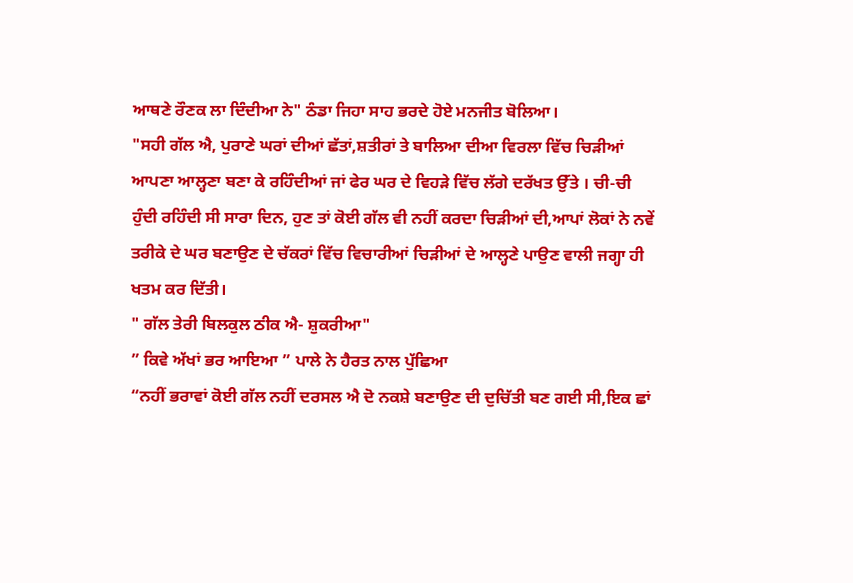ਆਥਣੇ ਰੌਣਕ ਲਾ ਦਿੰਦੀਆ ਨੇ" ਠੰਡਾ ਜਿਹਾ ਸਾਹ ਭਰਦੇ ਹੋਏ ਮਨਜੀਤ ਬੋਲਿਆ।
"ਸਹੀ ਗੱਲ ਐ, ਪੁਰਾਣੇ ਘਰਾਂ ਦੀਆਂ ਛੱਤਾਂ,ਸ਼ਤੀਰਾਂ ਤੇ ਬਾਲਿਆ ਦੀਆ ਵਿਰਲਾ ਵਿੱਚ ਚਿੜੀਆਂ ਆਪਣਾ ਆਲ੍ਹਣਾ ਬਣਾ ਕੇ ਰਹਿੰਦੀਆਂ ਜਾਂ ਫੇਰ ਘਰ ਦੇ ਵਿਹੜੇ ਵਿੱਚ ਲੱਗੇ ਦਰੱਖਤ ਉੱਤੇ । ਚੀ-ਚੀ ਹੁੰਦੀ ਰਹਿੰਦੀ ਸੀ ਸਾਰਾ ਦਿਨ, ਹੁਣ ਤਾਂ ਕੋਈ ਗੱਲ ਵੀ ਨਹੀਂ ਕਰਦਾ ਚਿੜੀਆਂ ਦੀ,ਆਪਾਂ ਲੋਕਾਂ ਨੇ ਨਵੇਂ ਤਰੀਕੇ ਦੇ ਘਰ ਬਣਾਉਣ ਦੇ ਚੱਕਰਾਂ ਵਿੱਚ ਵਿਚਾਰੀਆਂ ਚਿੜੀਆਂ ਦੇ ਆਲ੍ਹਣੇ ਪਾਉਣ ਵਾਲੀ ਜਗ੍ਹਾ ਹੀ ਖਤਮ ਕਰ ਦਿੱਤੀ।
" ਗੱਲ ਤੇਰੀ ਬਿਲਕੁਲ ਠੀਕ ਐ- ਸ਼ੁਕਰੀਆ"
” ਕਿਵੇ ਅੱਖਾਂ ਭਰ ਆਇਆ ” ਪਾਲੇ ਨੇ ਹੈਰਤ ਨਾਲ ਪੁੱਛਿਆ
“ਨਹੀਂ ਭਰਾਵਾਂ ਕੋਈ ਗੱਲ ਨਹੀਂ ਦਰਸਲ ਐ ਦੋ ਨਕਸ਼ੇ ਬਣਾਉਣ ਦੀ ਦੁਚਿੱਤੀ ਬਣ ਗਈ ਸੀ,ਇਕ ਛਾਂ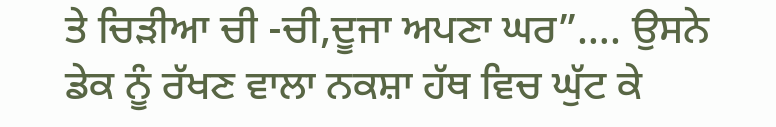ਤੇ ਚਿੜੀਆ ਚੀ -ਚੀ,ਦੂਜਾ ਅਪਣਾ ਘਰ”…. ਉਸਨੇ ਡੇਕ ਨੂੰ ਰੱਖਣ ਵਾਲਾ ਨਕਸ਼ਾ ਹੱਥ ਵਿਚ ਘੁੱਟ ਕੇ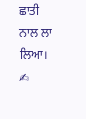ਛਾਤੀ ਨਾਲ ਲਾ ਲਿਆ।
✍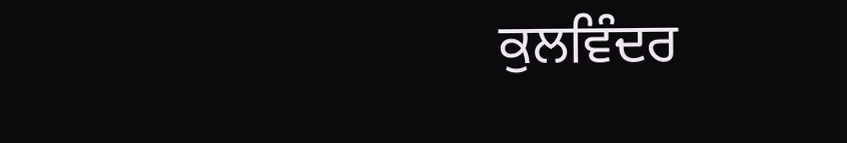ਕੁਲਵਿੰਦਰ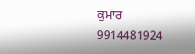ਕੁਮਾਰ
9914481924